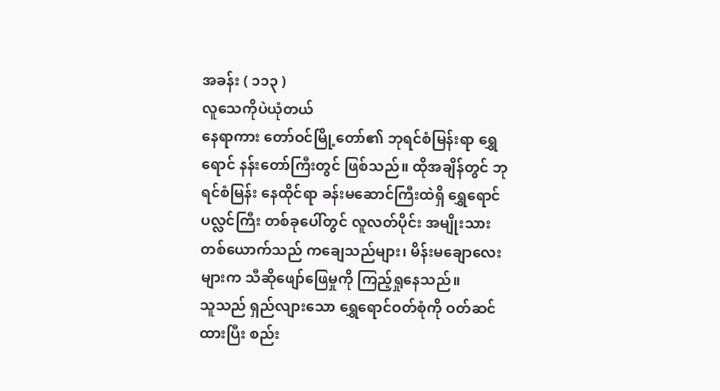အခန်း ( ၁၁၃ )
လူသေကိုပဲယုံတယ်
နေရာကား တော်ဝင်မြို့တော်၏ ဘုရင်စံမြန်းရာ ရွှေရောင် နန်းတော်ကြီးတွင် ဖြစ်သည်။ ထိုအချိန်တွင် ဘုရင်စံမြန်း နေထိုင်ရာ ခန်းမဆောင်ကြီးထဲရှိ ရွှေရောင်ပလ္လင်ကြီး တစ်ခုပေါ်တွင် လူလတ်ပိုင်း အမျိုးသား တစ်ယောက်သည် ကချေသည်များ၊ မိန်းမချောလေးများက သီဆိုဖျော်ဖြေမှုကို ကြည့်ရှုနေသည်။
သူသည် ရှည်လျားသော ရွှေရောင်ဝတ်စုံကို ဝတ်ဆင်ထားပြီး စည်း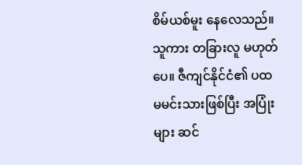စိမ်ယစ်မူး နေလေသည်။ သူကား တခြားလူ မဟုတ်ပေ။ ဇီကျင်နိုင်ငံ၏ ပထမမင်းသားဖြစ်ပြီး အပြုံးများ ဆင်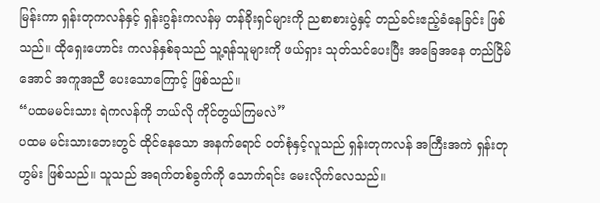မြန်းကာ ရှန်းတုကလန်နှင့် ရှန်းဂွန်းကလန်မှ တန်ခိုးရှင်များကို ညစာစားပွဲနှင့် တည်ခင်းဧည့်ခံနေခြင်း ဖြစ်သည်။ ထိုရှေးဟောင်း ကလန်နှစ်ခုသည် သူ့ရန်သူများကို ဖယ်ရှား သုတ်သင်ပေးပြီး အခြေအနေ တည်ငြိမ်အောင် အကူအညီ ပေးသောကြောင့် ဖြစ်သည်။
“ပထမမင်းသား ရဲကလန်ကို ဘယ်လို ကိုင်တွယ်ကြမလဲ”
ပထမ မင်းသားဘေးတွင် ထိုင်နေသော အနက်ရောင် ဝတ်စုံနှင့်လူသည် ရှန်းတုကလန် အကြီးအကဲ ရှန်းတုဟွမ်း ဖြစ်သည်။ သူသည် အရက်တစ်ခွက်ကို သောက်ရင်း မေးလိုက်လေသည်။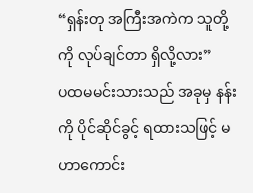“ရှန်းတု အကြီးအကဲက သူတို့ကို လုပ်ချင်တာ ရှိလို့လား”
ပထမမင်းသားသည် အခုမှ နန်းကို ပိုင်ဆိုင်ခွင့် ရထားသဖြင့် မဟာကောင်း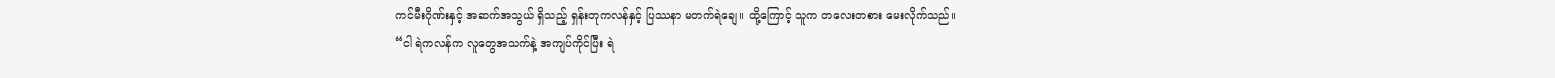ကင်မီးဂိုဏ်းနှင့် အဆက်အသွယ် ရှိသည့် ရှန်းတုကလန်နှင့် ပြဿနာ မတက်ရဲချေ။ ထို့ကြောင့် သူက တလေးတစား မေးလိုက်သည်။
“ငါ ရဲကလန်က လူတွေအသက်နဲ့ အကျပ်ကိုင်ပြီး ရဲ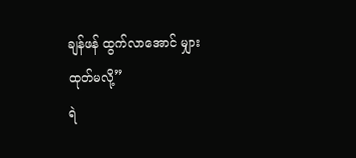ချန်ဖန် ထွက်လာအောင် မျှားထုတ်မလို့”
ရဲ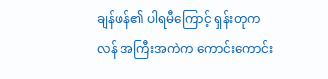ချန်ဖန်၏ ပါရမီကြောင့် ရှန်းတုကလန် အကြီးအကဲက ကောင်းကောင်း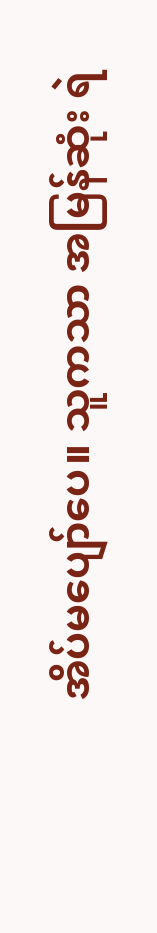အိပ်မပျော်ပေ။ သူကသာ အမြန်ဆုံး ရဲ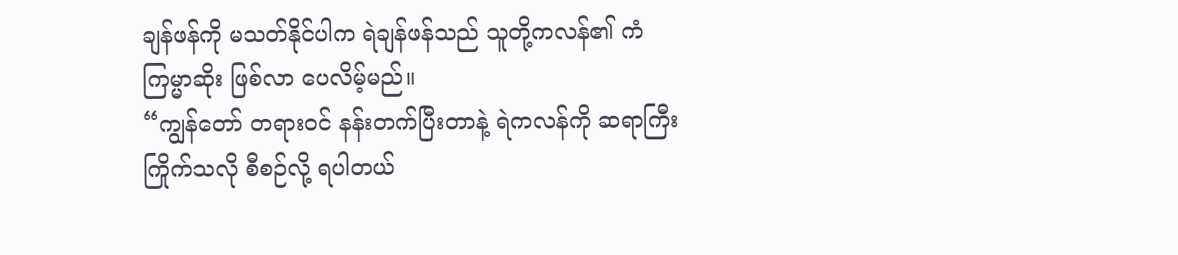ချန်ဖန်ကို မသတ်နိုင်ပါက ရဲချန်ဖန်သည် သူတို့ကလန်၏ ကံကြမ္မာဆိုး ဖြစ်လာ ပေလိမ့်မည်။
“ကျွန်တော် တရားဝင် နန်းတက်ပြီးတာနဲ့ ရဲကလန်ကို ဆရာကြီး ကြိုက်သလို စီစဉ်လို့ ရပါတယ်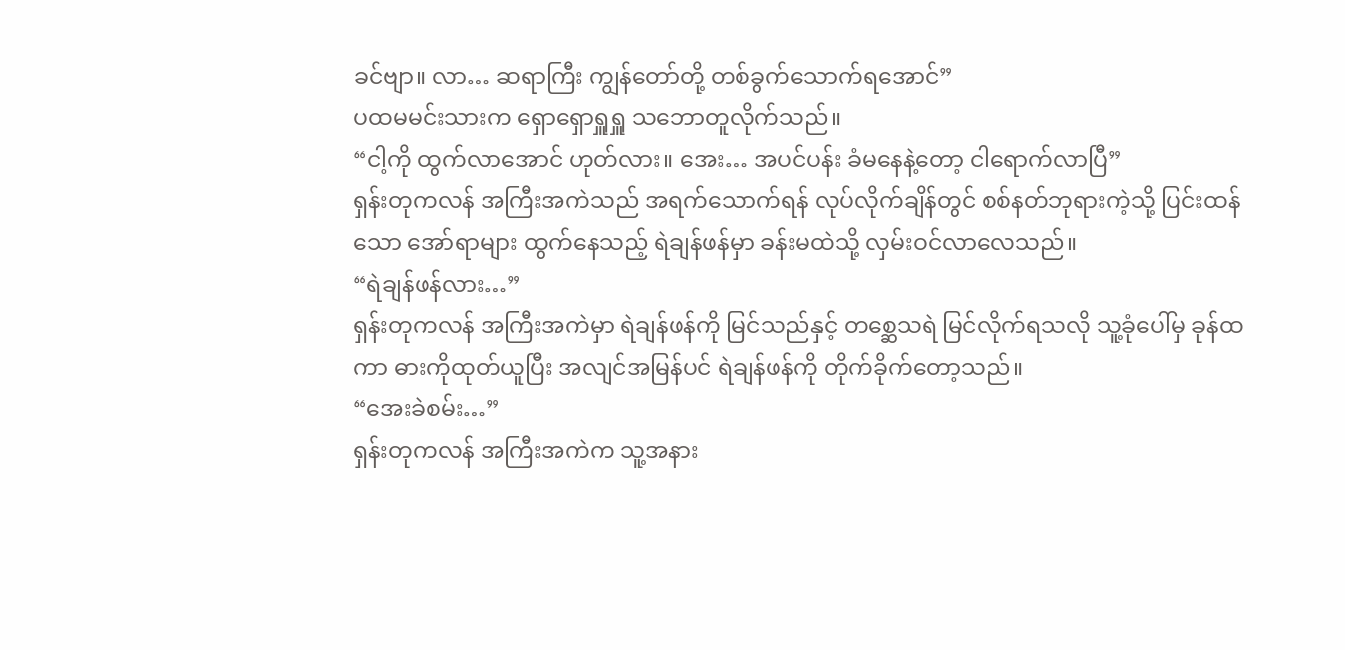ခင်ဗျာ။ လာ… ဆရာကြီး ကျွန်တော်တို့ တစ်ခွက်သောက်ရအောင်”
ပထမမင်းသားက ရှောရှောရှူရှူ သဘောတူလိုက်သည်။
“ငါ့ကို ထွက်လာအောင် ဟုတ်လား။ အေး… အပင်ပန်း ခံမနေနဲ့တော့ ငါရောက်လာပြီ”
ရှန်းတုကလန် အကြီးအကဲသည် အရက်သောက်ရန် လုပ်လိုက်ချိန်တွင် စစ်နတ်ဘုရားကဲ့သို့ ပြင်းထန်သော အော်ရာများ ထွက်နေသည့် ရဲချန်ဖန်မှာ ခန်းမထဲသို့ လှမ်းဝင်လာလေသည်။
“ရဲချန်ဖန်လား…”
ရှန်းတုကလန် အကြီးအကဲမှာ ရဲချန်ဖန်ကို မြင်သည်နှင့် တစ္ဆေသရဲ မြင်လိုက်ရသလို သူ့ခုံပေါ်မှ ခုန်ထကာ ဓားကိုထုတ်ယူပြီး အလျင်အမြန်ပင် ရဲချန်ဖန်ကို တိုက်ခိုက်တော့သည်။
“အေးခဲစမ်း…”
ရှန်းတုကလန် အကြီးအကဲက သူ့အနား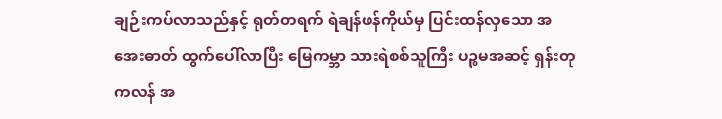ချဉ်းကပ်လာသည်နှင့် ရုတ်တရက် ရဲချန်ဖန်ကိုယ်မှ ပြင်းထန်လှသော အအေးဓာတ် ထွက်ပေါ်လာပြီး မြေကမ္ဘာ သားရဲစစ်သူကြီး ပဉ္စမအဆင့် ရှန်းတု ကလန် အ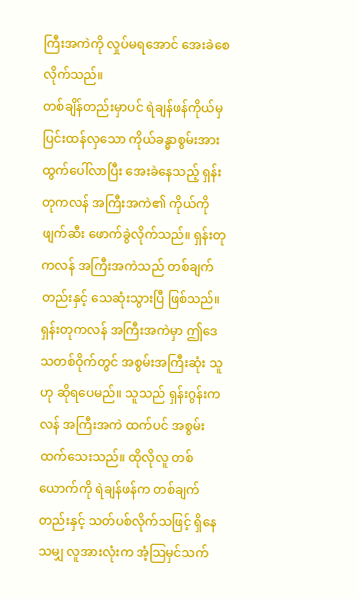ကြီးအကဲကို လှုပ်မရအောင် အေးခဲစေလိုက်သည်။
တစ်ချိန်တည်းမှာပင် ရဲချန်ဖန်ကိုယ်မှ ပြင်းထန်လှသော ကိုယ်ခန္ဓာစွမ်းအား ထွက်ပေါ်လာပြီး အေးခဲနေသည့် ရှန်းတုကလန် အကြီးအကဲ၏ ကိုယ်ကို ဖျက်ဆီး ဖောက်ခွဲလိုက်သည်။ ရှန်းတုကလန် အကြီးအကဲသည် တစ်ချက်တည်းနှင့် သေဆုံးသွားပြီ ဖြစ်သည်။ ရှန်းတုကလန် အကြီးအကဲမှာ ဤဒေသတစ်ဝိုက်တွင် အစွမ်းအကြီးဆုံး သူဟု ဆိုရပေမည်။ သူသည် ရှန်းဂွန်းကလန် အကြီးအကဲ ထက်ပင် အစွမ်းထက်သေးသည်။ ထိုလိုလူ တစ်ယောက်ကို ရဲချန်ဖန်က တစ်ချက်တည်းနှင့် သတ်ပစ်လိုက်သဖြင့် ရှိနေသမျှ လူအားလုံးက အံ့သြမှင်သက်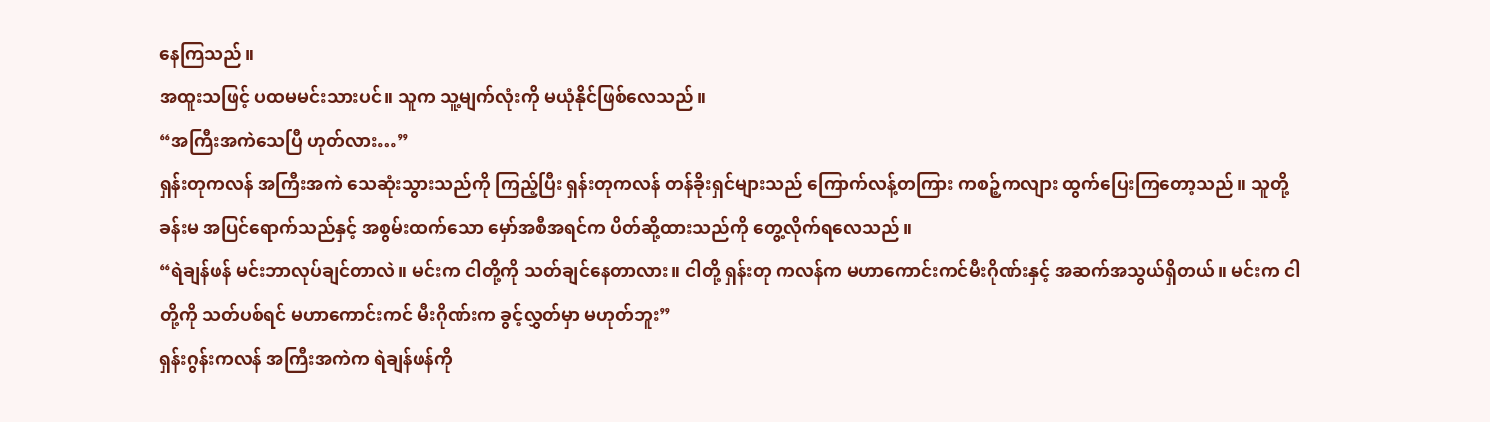နေကြသည်။
အထူးသဖြင့် ပထမမင်းသားပင်။ သူက သူ့မျက်လုံးကို မယုံနိုင်ဖြစ်လေသည်။
“အကြီးအကဲသေပြီ ဟုတ်လား…”
ရှန်းတုကလန် အကြီးအကဲ သေဆုံးသွားသည်ကို ကြည့်ပြီး ရှန်းတုကလန် တန်ခိုးရှင်များသည် ကြောက်လန့်တကြား ကစဉ့်ကလျား ထွက်ပြေးကြတော့သည်။ သူတို့ခန်းမ အပြင်ရောက်သည်နှင့် အစွမ်းထက်သော မှော်အစီအရင်က ပိတ်ဆို့ထားသည်ကို တွေ့လိုက်ရလေသည်။
“ရဲချန်ဖန် မင်းဘာလုပ်ချင်တာလဲ။ မင်းက ငါတို့ကို သတ်ချင်နေတာလား။ ငါတို့ ရှန်းတု ကလန်က မဟာကောင်းကင်မီးဂိုဏ်းနှင့် အဆက်အသွယ်ရှိတယ်။ မင်းက ငါတို့ကို သတ်ပစ်ရင် မဟာကောင်းကင် မီးဂိုဏ်းက ခွင့်လွှတ်မှာ မဟုတ်ဘူး”
ရှန်းဂွန်းကလန် အကြီးအကဲက ရဲချန်ဖန်ကို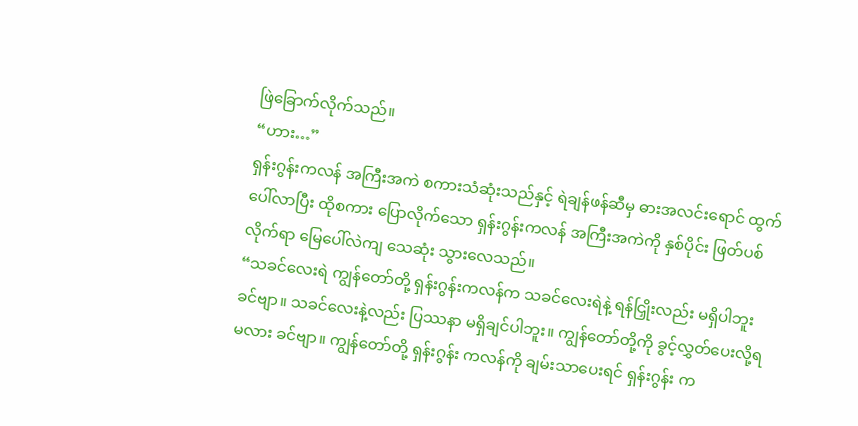ဖြဲခြောက်လိုက်သည်။
“ဟား…”
ရှန်းဂွန်းကလန် အကြီးအကဲ စကားသံဆုံးသည်နှင့် ရဲချန်ဖန်ဆီမှ ဓားအလင်းရောင် ထွက်ပေါ်လာပြီး ထိုစကား ပြောလိုက်သော ရှန်းဂွန်းကလန် အကြီးအကဲကို နှစ်ပိုင်း ဖြတ်ပစ်လိုက်ရာ မြေပေါ်လဲကျ သေဆုံး သွားလေသည်။
“သခင်လေးရဲ ကျွန်တော်တို့ ရှန်းဂွန်းကလန်က သခင်လေးရဲနဲ့ ရန်ငြှိုးလည်း မရှိပါဘူးခင်ဗျာ။ သခင်လေးနဲ့လည်း ပြဿနာ မရှိချင်ပါဘူး။ ကျွန်တော်တို့ကို ခွင့်လွှတ်ပေးလို့ရမလား ခင်ဗျာ။ ကျွန်တော်တို့ ရှန်းဂွန်း ကလန်ကို ချမ်းသာပေးရင် ရှန်းဂွန်း က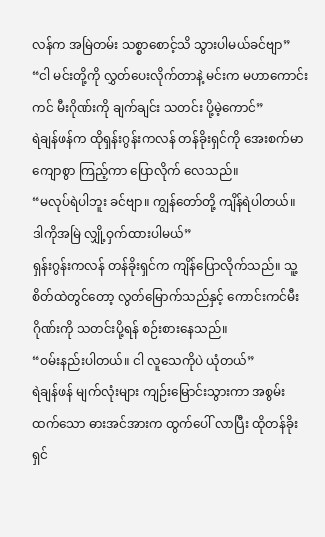လန်က အမြဲတမ်း သစ္စာစောင့်သိ သွားပါမယ်ခင်ဗျာ”
“ငါ မင်းတို့ကို လွှတ်ပေးလိုက်တာနဲ့ မင်းက မဟာကောင်းကင် မီးဂိုဏ်းကို ချက်ချင်း သတင်း ပို့မဲ့ကောင်”
ရဲချန်ဖန်က ထိုရှန်းဂွန်းကလန် တန်ခိုးရှင်ကို အေးစက်မာကျောစွာ ကြည့်ကာ ပြောလိုက် လေသည်။
“မလုပ်ရဲပါဘူး ခင်ဗျာ။ ကျွန်တော်တို့ ကျိန်ရဲပါတယ်။ ဒါကိုအမြဲ လျှို့ဝှက်ထားပါမယ်”
ရှန်းဂွန်းကလန် တန်ခိုးရှင်က ကျိန်ပြောလိုက်သည်။ သူ့စိတ်ထဲတွင်တော့ လွတ်မြောက်သည်နှင့် ကောင်းကင်မီး ဂိုဏ်းကို သတင်းပို့ရန် စဉ်းစားနေသည်။
“ဝမ်းနည်းပါတယ်။ ငါ လူသေကိုပဲ ယုံတယ်”
ရဲချန်ဖန် မျက်လုံးများ ကျဉ်းမြောင်းသွားကာ အစွမ်းထက်သော ဓားအင်အားက ထွက်ပေါ် လာပြီး ထိုတန်ခိုးရှင်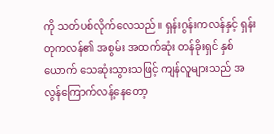ကို သတ်ပစ်လိုက်လေသည်။ ရှန်းဂွန်းကလန်နှင့် ရှန်းတုကလန်၏ အစွမ်း အထက်ဆုံး တန်ခိုးရှင် နှစ်ယောက် သေဆုံးသွားသဖြင့် ကျန်လူများသည် အလွန်ကြောက်လန့်နေတော့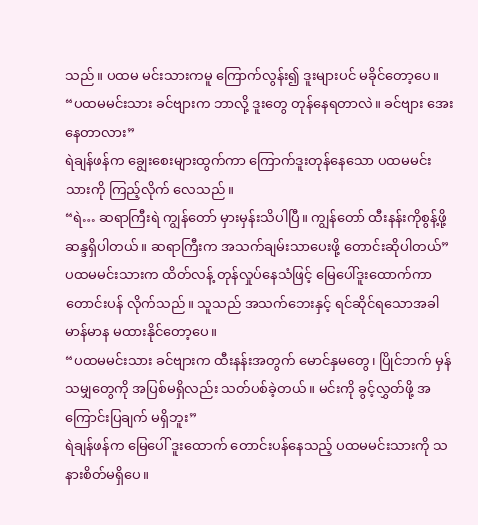သည်။ ပထမ မင်းသားကမူ ကြောက်လွန်း၍ ဒူးများပင် မခိုင်တော့ပေ။
“ပထမမင်းသား ခင်ဗျားက ဘာလို့ ဒူးတွေ တုန်နေရတာလဲ။ ခင်ဗျား အေးနေတာလား”
ရဲချန်ဖန်က ချွေးစေးများထွက်ကာ ကြောက်ဒူးတုန်နေသော ပထမမင်းသားကို ကြည့်လိုက် လေသည်။
“ရဲ… ဆရာကြီးရဲ ကျွန်တော် မှားမှန်းသိပါပြီ။ ကျွန်တော် ထီးနန်းကိုစွန့်ဖို့ ဆန္ဒရှိပါတယ်။ ဆရာကြီးက အသက်ချမ်းသာပေးဖို့ တောင်းဆိုပါတယ်”
ပထမမင်းသားက ထိတ်လန့် တုန်လှုပ်နေသံဖြင့် မြေပေါ်ဒူးထောက်ကာ တောင်းပန် လိုက်သည်။ သူသည် အသက်ဘေးနှင့် ရင်ဆိုင်ရသောအခါ မာန်မာန မထားနိုင်တော့ပေ။
“ပထမမင်းသား ခင်ဗျားက ထီးနန်းအတွက် မောင်နှမတွေ၊ ပြိုင်ဘက် မှန်သမျှတွေကို အပြစ်မရှိလည်း သတ်ပစ်ခဲ့တယ်။ မင်းကို ခွင့်လွှတ်ဖို့ အကြောင်းပြချက် မရှိဘူး”
ရဲချန်ဖန်က မြေပေါ် ဒူးထောက် တောင်းပန်နေသည့် ပထမမင်းသားကို သနားစိတ်မရှိပေ။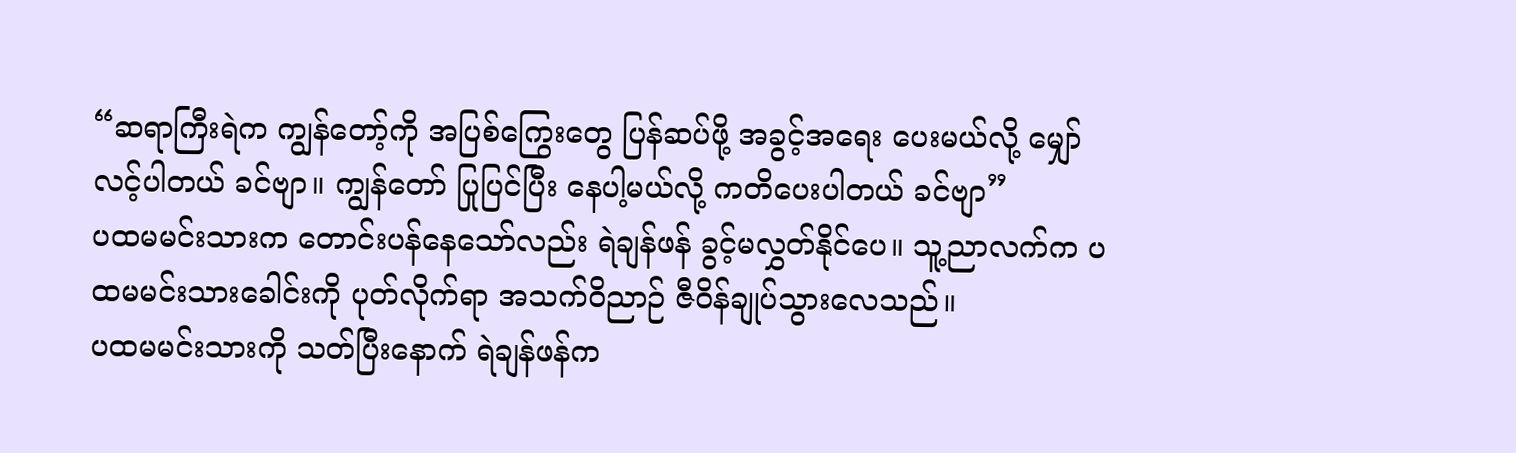“ဆရာကြီးရဲက ကျွန်တော့်ကို အပြစ်ကြွေးတွေ ပြန်ဆပ်ဖို့ အခွင့်အရေး ပေးမယ်လို့ မျှော်လင့်ပါတယ် ခင်ဗျာ။ ကျွန်တော် ပြုပြင်ပြီး နေပါ့မယ်လို့ ကတိပေးပါတယ် ခင်ဗျာ”
ပထမမင်းသားက တောင်းပန်နေသော်လည်း ရဲချန်ဖန် ခွင့်မလွှတ်နိုင်ပေ။ သူ့ညာလက်က ပထမမင်းသားခေါင်းကို ပုတ်လိုက်ရာ အသက်ဝိညာဉ် ဇီဝိန်ချုပ်သွားလေသည်။
ပထမမင်းသားကို သတ်ပြီးနောက် ရဲချန်ဖန်က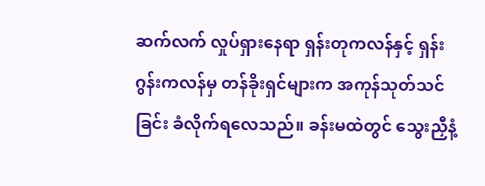ဆက်လက် လှုပ်ရှားနေရာ ရှန်းတုကလန်နှင့် ရှန်းဂွန်းကလန်မှ တန်ခိုးရှင်များက အကုန်သုတ်သင်ခြင်း ခံလိုက်ရလေသည်။ ခန်းမထဲတွင် သွေးညှီနံ့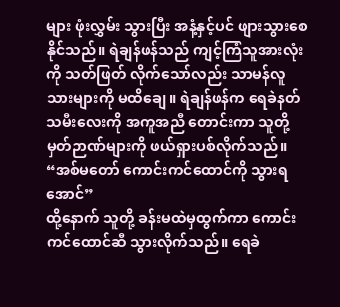များ ဖုံးလွှမ်း သွားပြီး အနံ့နှင့်ပင် ဖျားသွားစေနိုင်သည်။ ရဲချန်ဖန်သည် ကျင့်ကြံသူအားလုံးကို သတ်ဖြတ် လိုက်သော်လည်း သာမန်လူသားများကို မထိချေ။ ရဲချန်ဖန်က ရေခဲနတ်သမီးလေးကို အကူအညီ တောင်းကာ သူတို့မှတ်ဉာဏ်များကို ဖယ်ရှားပစ်လိုက်သည်။
“အစ်မတော် ကောင်းကင်ထောင်ကို သွားရအောင်”
ထို့နောက် သူတို့ ခန်းမထဲမှထွက်ကာ ကောင်းကင်ထောင်ဆီ သွားလိုက်သည်။ ရေခဲ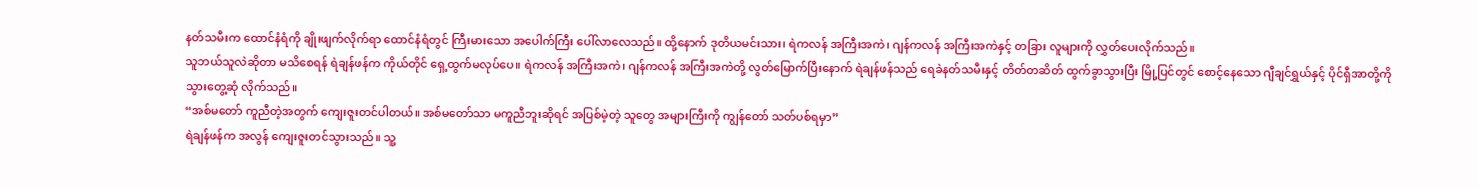နတ်သမီးက ထောင်နံရံကို ချိုးဖျက်လိုက်ရာ ထောင်နံရံတွင် ကြီးမားသော အပေါက်ကြီး ပေါ်လာလေသည်။ ထို့နောက် ဒုတိယမင်းသား၊ ရဲကလန် အကြီးအကဲ၊ ဂျန်ကလန် အကြီးအကဲနှင့် တခြား လူများကို လွှတ်ပေးလိုက်သည်။
သူဘယ်သူလဲဆိုတာ မသိစေရန် ရဲချန်ဖန်က ကိုယ်တိုင် ရှေ့ထွက်မလုပ်ပေ။ ရဲကလန် အကြီးအကဲ၊ ဂျန်ကလန် အကြီးအကဲတို့ လွတ်မြောက်ပြီးနောက် ရဲချန်ဖန်သည် ရေခဲနတ်သမီးနှင့် တိတ်တဆိတ် ထွက်ခွာသွားပြီး မြို့ပြင်တွင် စောင့်နေသော ဂျီချင်ရွှယ်နှင့် ပိုင်ရှီအာတို့ကို သွားတွေ့ဆုံ လိုက်သည်။
“အစ်မတော် ကူညီတဲ့အတွက် ကျေးဇူးတင်ပါတယ်။ အစ်မတော်သာ မကူညီဘူးဆိုရင် အပြစ်မဲ့တဲ့ သူတွေ အများကြီးကို ကျွန်တော် သတ်ပစ်ရမှာ”
ရဲချန်ဖန်က အလွန် ကျေးဇူးတင်သွားသည်။ သူ့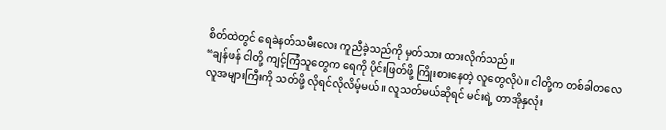စိတ်ထဲတွင် ရေခဲနတ်သမီးလေး ကူညီခဲ့သည်ကို မှတ်သား ထားလိုက်သည်။
“ချန်ဖန် ငါတို့ ကျင့်ကြံသူတွေက ရေကို ပိုင်းဖြတ်ဖို့ ကြိုးစားနေတဲ့ လူတွေလိုပဲ။ ငါတို့က တစ်ခါတလေ လူအများကြီးကို သတ်ဖို့ လိုရင်လိုလိမ့်မယ်။ လူသတ်မယ်ဆိုရင် မင်းရဲ့ တာအိုနှလုံး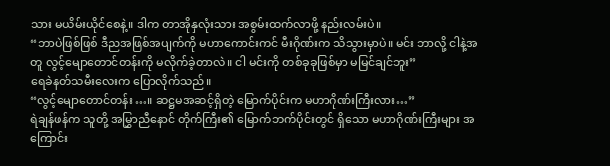သား မယိမ်းယိုင်စေနဲ့။ ဒါက တာအိုနှလုံးသား အစွမ်းထက်လာဖို့ နည်းလမ်းပဲ။
“ဘာပဲဖြစ်ဖြစ် ဒီညအဖြစ်အပျက်ကို မဟာကောင်းကင် မီးဂိုဏ်းက သိသွားမှာပဲ။ မင်း ဘာလို့ ငါနဲ့အတူ လွင့်မျောတောင်တန်းကို မလိုက်ခဲ့တာလဲ။ ငါ မင်းကို တစ်ခုခုဖြစ်မှာ မမြင်ချင်ဘူး”
ရေခဲနတ်သမီးလေးက ပြောလိုက်သည်။
“လွင့်မျောတောင်တန်း…။ ဆဋ္ဌမအဆင့်ရှိတဲ့ မြောက်ပိုင်းက မဟာဂိုဏ်းကြီးလား…”
ရဲချန်ဖန်က သူတို့ အမြွှာညီနောင် တိုက်ကြီး၏ မြောက်ဘက်ပိုင်းတွင် ရှိသော မဟာဂိုဏ်းကြီးများ အကြောင်း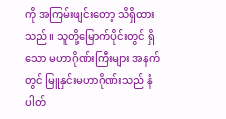ကို အကြမ်းဖျင်းတော့ သိရှိထားသည်။ သူတို့မြောက်ပိုင်းတွင် ရှိသော မဟာဂိုဏ်းကြီးများ အနက်တွင် မြူနှင်းမဟာဂိုဏ်းသည် နံပါတ်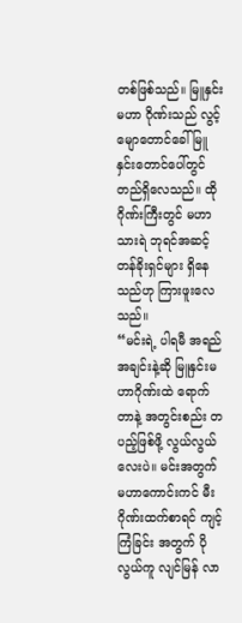တစ်ဖြစ်သည်။ မြူနှင်းမဟာ ဂိုဏ်းသည် လွင့်မျောတောင်ခေါ် မြူနှင်းတောင်ပေါ်တွင် တည်ရှိလေသည်။ ထိုဂိုဏ်းကြီးတွင် မဟာသားရဲ ဘုရင်အဆင့် တန်ခိုးရှင်များ ရှိနေသည်ဟု ကြားဖူးလေသည်။
“မင်းရဲ့ ပါရမီ အရည်အချင်းနဲ့ဆို မြူနှင်းမဟာဂိုဏ်းထဲ ရောက်တာနဲ့ အတွင်းစည်း တပည့်ဖြစ်ဖို့ လွယ်လွယ်လေးပဲ။ မင်းအတွက် မဟာကောင်းကင် မီးဂိုဏ်းထက်စာရင် ကျင့်ကြံခြင်း အတွက် ပိုလွယ်ကူ လျင်မြန် လာ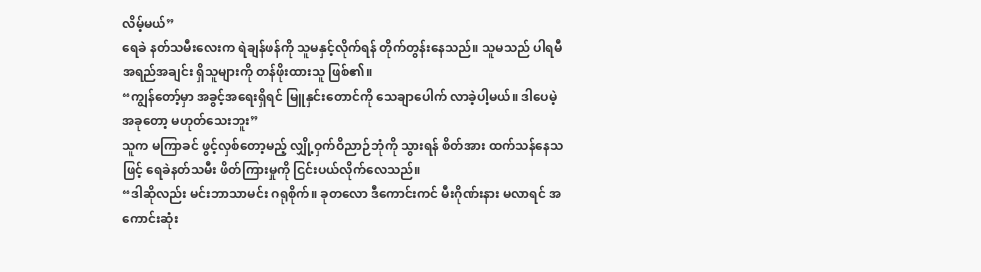လိမ့်မယ်”
ရေခဲ နတ်သမီးလေးက ရဲချန်ဖန်ကို သူမနှင့်လိုက်ရန် တိုက်တွန်းနေသည်။ သူမသည် ပါရမီ အရည်အချင်း ရှိသူများကို တန်ဖိုးထားသူ ဖြစ်၏။
“ကျွန်တော့်မှာ အခွင့်အရေးရှိရင် မြူနှင်းတောင်ကို သေချာပေါက် လာခဲ့ပါ့မယ်။ ဒါပေမဲ့ အခုတော့ မဟုတ်သေးဘူး”
သူက မကြာခင် ဖွင့်လှစ်တော့မည့် လျှို့ဝှက်ဝိညာဉ်ဘုံကို သွားရန် စိတ်အား ထက်သန်နေသဖြင့် ရေခဲနတ်သမီး ဖိတ်ကြားမှုကို ငြင်းပယ်လိုက်လေသည်။
“ဒါဆိုလည်း မင်းဘာသာမင်း ဂရုစိုက်။ ခုတလော ဒီကောင်းကင် မီးဂိုဏ်းနား မလာရင် အကောင်းဆုံး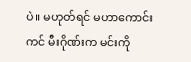ပဲ။ မဟုတ်ရင် မဟာကောင်းကင် မီးဂိုဏ်းက မင်းကို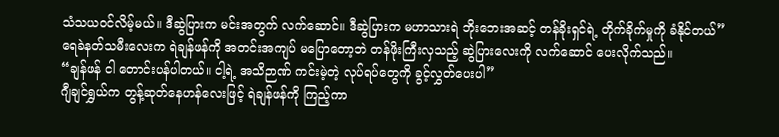သံသယဝင်လိမ့်မယ်။ ဒီဆွဲပြားက မင်းအတွက် လက်ဆောင်။ ဒီဆွဲပြားက မဟာသားရဲ ဘိုးဘေးအဆင့် တန်ခိုးရှင်ရဲ့ တိုက်ခိုက်မှုကို ခံနိုင်တယ်”
ရေခဲနတ်သမီးလေးက ရဲချန်ဖန်ကို အတင်းအကျပ် မပြောတော့ဘဲ တန်ဖိုးကြီးလှသည့် ဆွဲပြားလေးကို လက်ဆောင် ပေးလိုက်သည်။
“ချန်ဖန် ငါ တောင်းပန်ပါတယ်။ ငါ့ရဲ့ အသိဉာဏ် ကင်းမဲ့တဲ့ လုပ်ရပ်တွေကို ခွင့်လွှတ်ပေးပါ”
ဂျီချင်ရွှယ်က တွန့်ဆုတ်နေဟန်လေးဖြင့် ရဲချန်ဖန်ကို ကြည့်ကာ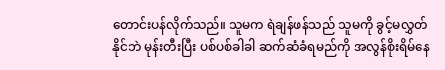တောင်းပန်လိုက်သည်။ သူမက ရဲချန်ဖန်သည် သူမကို ခွင့်မလွှတ်နိုင်ဘဲ မုန်းတီးပြီး ပစ်ပစ်ခါခါ ဆက်ဆံခံရမည်ကို အလွန်စိုးရိမ်နေ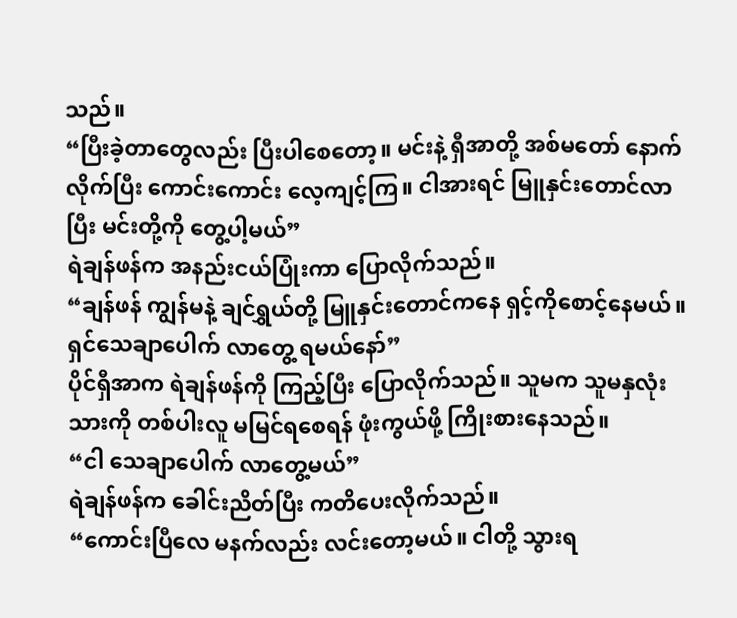သည်။
“ပြီးခဲ့တာတွေလည်း ပြီးပါစေတော့။ မင်းနဲ့ ရှီအာတို့ အစ်မတော် နောက်လိုက်ပြီး ကောင်းကောင်း လေ့ကျင့်ကြ။ ငါအားရင် မြူနှင်းတောင်လာပြီး မင်းတို့ကို တွေ့ပါ့မယ်”
ရဲချန်ဖန်က အနည်းငယ်ပြုံးကာ ပြောလိုက်သည်။
“ချန်ဖန် ကျွန်မနဲ့ ချင်ရွှယ်တို့ မြူနှင်းတောင်ကနေ ရှင့်ကိုစောင့်နေမယ်။ ရှင်သေချာပေါက် လာတွေ့ ရမယ်နော်”
ပိုင်ရှီအာက ရဲချန်ဖန်ကို ကြည့်ပြီး ပြောလိုက်သည်။ သူမက သူမနှလုံးသားကို တစ်ပါးလူ မမြင်ရစေရန် ဖုံးကွယ်ဖို့ ကြိုးစားနေသည်။
“ငါ သေချာပေါက် လာတွေ့မယ်”
ရဲချန်ဖန်က ခေါင်းညိတ်ပြီး ကတိပေးလိုက်သည်။
“ကောင်းပြီလေ မနက်လည်း လင်းတော့မယ်။ ငါတို့ သွားရ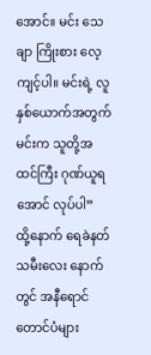အောင်။ မင်း သေချာ ကြိုးစား လေ့ကျင့်ပါ။ မင်းရဲ့ လူနှစ်ယောက်အတွက် မင်းက သူတို့အထင်ကြီး ဂုဏ်ယူရအောင် လုပ်ပါ”
ထို့နောက် ရေခဲနတ်သမီးလေး နောက်တွင် အနီရောင်တောင်ပံများ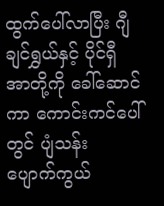ထွက်ပေါ်လာပြီး ဂျီချင်ရွှယ်နှင့် ပိုင်ရှီအာတို့ကို ခေါ်ဆောင်ကာ ကောင်းကင်ပေါ်တွင် ပျံသန်း ပျောက်ကွယ်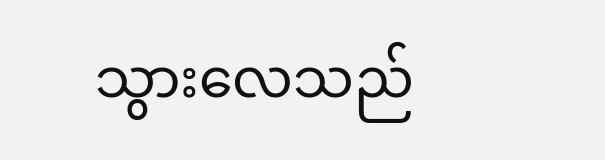သွားလေသည်